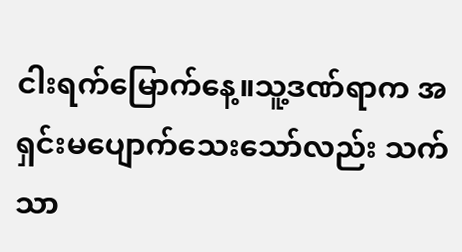ငါးရက်မြောက်နေ့။သူ့ဒဏ်ရာက အရှင်းမပျောက်သေးသော်လည်း သက်သာ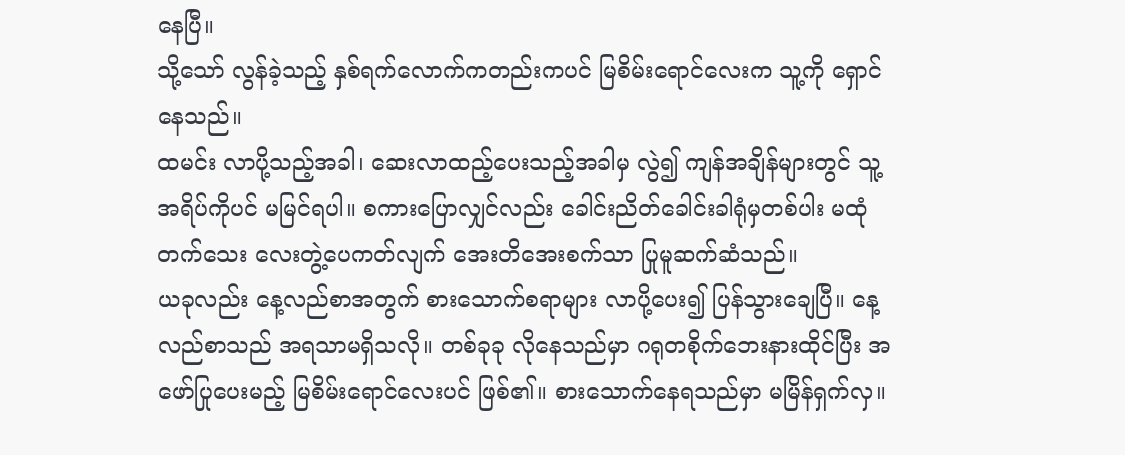နေပြီ။
သို့သော် လွန်ခဲ့သည့် နှစ်ရက်လောက်ကတည်းကပင် မြစိမ်းရောင်လေးက သူ့ကို ရှောင်နေသည်။
ထမင်း လာပို့သည့်အခါ၊ ဆေးလာထည့်ပေးသည့်အခါမှ လွဲ၍ ကျန်အချိန်များတွင် သူ့အရိပ်ကိုပင် မမြင်ရပါ။ စကားပြောလျှင်လည်း ခေါင်းညိတ်ခေါင်းခါရုံမှတစ်ပါး မထုံတက်သေး လေးတွဲ့ပေကတ်လျက် အေးတိအေးစက်သာ ပြုမူဆက်ဆံသည်။
ယခုလည်း နေ့လည်စာအတွက် စားသောက်စရာများ လာပို့ပေး၍ ပြန်သွားချေပြီ။ နေ့လည်စာသည် အရသာမရှိသလို။ တစ်ခုခု လိုနေသည်မှာ ဂရုတစိုက်ဘေးနားထိုင်ပြီး အဖော်ပြုပေးမည့် မြစိမ်းရောင်လေးပင် ဖြစ်၏။ စားသောက်နေရသည်မှာ မမြိန်ရှက်လှ။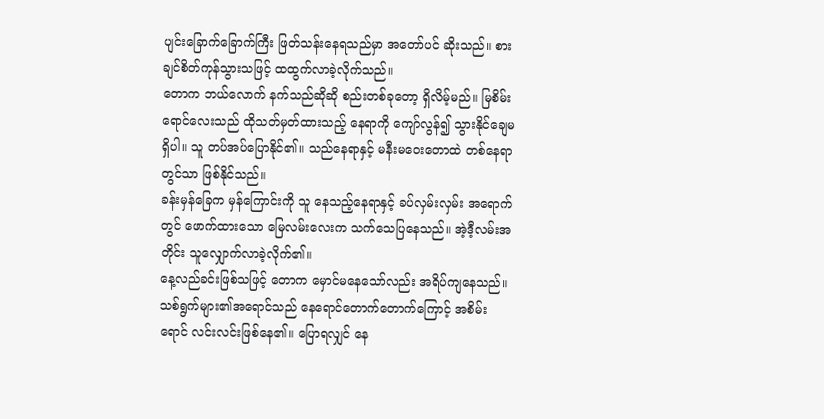ပျင်းခြောက်ခြောက်ကြီး ဖြတ်သန်းနေရသည်မှာ အတော်ပင် ဆိုးသည်။ စားချင်စိတ်ကုန်သွားသဖြင့် ထထွက်လာခဲ့လိုက်သည်။
တောက ဘယ်လောက် နက်သည်ဆိုဆို စည်းတစ်ခုတော့ ရှိလိမ့်မည်။ မြစိမ်းရောင်လေးသည် ထိုသတ်မှတ်ထားသည့် နေရာကို ကျော်လွန်၍ သွားနိုင်ချေမရှိပါ။ သူ တပ်အပ်ပြောနိုင်၏။ သည်နေရာနှင့် မနီးမဝေးတောထဲ တစ်နေရာတွင်သာ ဖြစ်နိုင်သည်။
ခန်းမှန်ခြေက မှန်ကြောင်းကို သူ နေသည့်နေရာနှင့် ခပ်လှမ်းလှမ်း အရောက်တွင် ဖောက်ထားသော မြေလမ်းလေးက သက်သေပြနေသည်။ အဲ့ဒီ့လမ်းအတိုင်း သူလျှောက်လာခဲ့လိုက်၏။
နေ့လည်ခင်းဖြစ်သဖြင့် တောက မှောင်မနေသော်လည်း အရိပ်ကျနေသည်။ သစ်ရွက်များ၏အရောင်သည် နေရောင်တောက်တောက်ကြောင့် အစိမ်းရောင် လင်းလင်းဖြစ်နေ၏။ ပြောရလျှင် နေ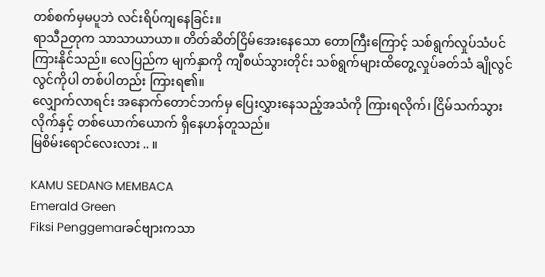တစ်စက်မှမပူဘဲ လင်းရိပ်ကျနေခြင်း။
ရာသီဉတုက သာသာယာယာ။ တိတ်ဆိတ်ငြိမ်အေးနေသော တောကြီးကြောင့် သစ်ရွက်လှုပ်သံပင် ကြားနိုင်သည်။ လေပြည်က မျက်နှာကို ကျီစယ်သွားတိုင်း သစ်ရွက်များထိတွေ့လှုပ်ခတ်သံ ချိုလွင်လွင်ကိုပါ တစ်ပါတည်း ကြားရ၏။
လျှောက်လာရင်း အနောက်တောင်ဘက်မှ ပြေးလွှားနေသည့်အသံကို ကြားရလိုက်၊ ငြိမ်သက်သွားလိုက်နှင့် တစ်ယောက်ယောက် ရှိနေဟန်တူသည်။
မြစိမ်းရောင်လေးလား .. ။

KAMU SEDANG MEMBACA
Emerald Green
Fiksi Penggemarခင်ဗျားကသာ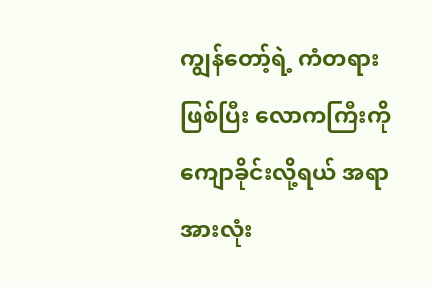ကျွန်တော့်ရဲ့ ကံတရားဖြစ်ပြီး လောကကြီးကို ကျောခိုင်းလို့ရယ် အရာအားလုံး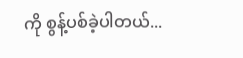ကို စွန့်ပစ်ခဲ့ပါတယ်...